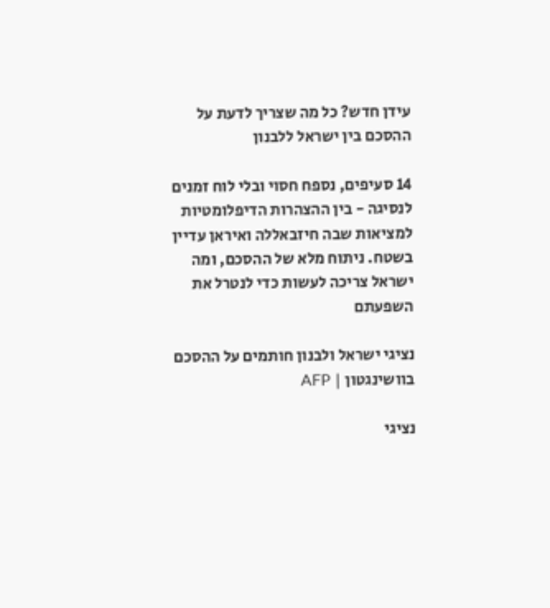עידן חדש? כל מה שצריך לדעת על ההסכם בין ישראל ללבנון

14 סעיפים, נספח חסוי ובלי לוח זמנים לנסיגה - בין ההצהרות הדיפלומטיות למציאות שבה חיזבאללה ואיראן עדיין בשטח. ניתוח מלא של ההסכם, ומה ישראל צריכה לעשות כדי לנטרל את השפעתם

נציגי ישראל ולבנון חותמים על ההסכם בוושינגטון | AFP

נציגי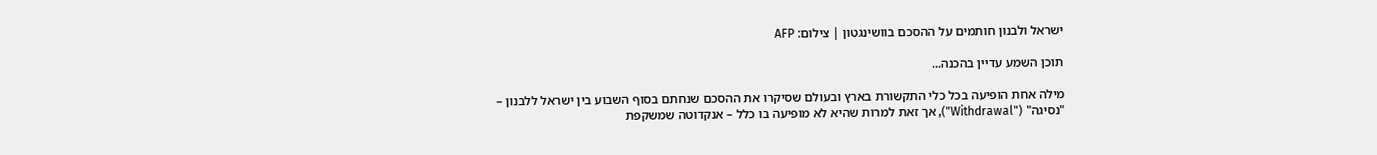ישראל ולבנון חותמים על ההסכם בוושינגטון | צילום: AFP

תוכן השמע עדיין בהכנה...

מילה אחת הופיעה בכל כלי התקשורת בארץ ובעולם שסיקרו את ההסכם שנחתם בסוף השבוע בין ישראל ללבנון – "נסיגה" ("Withdrawal"), אך זאת למרות שהיא לא מופיעה בו כלל – אנקדוטה שמשקפת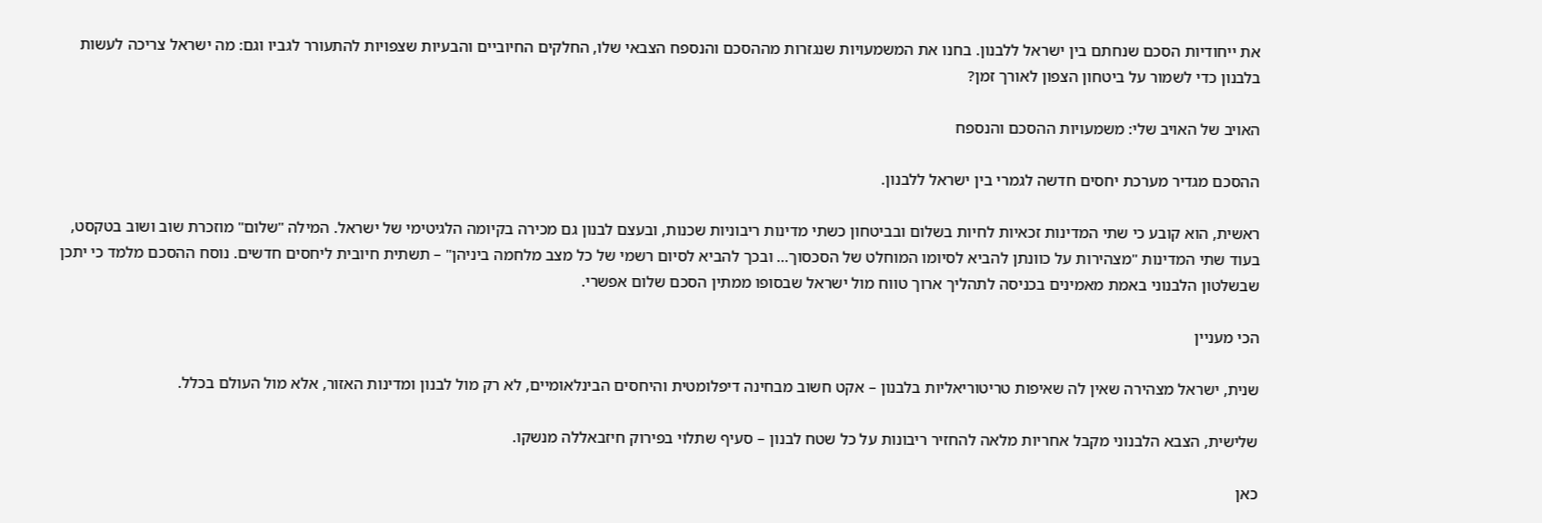את ייחודיות הסכם שנחתם בין ישראל ללבנון. בחנו את המשמעויות שנגזרות מההסכם והנספח הצבאי שלו, החלקים החיוביים והבעיות שצפויות להתעורר לגביו וגם: מה ישראל צריכה לעשות בלבנון כדי לשמור על ביטחון הצפון לאורך זמן?

האויב של האויב שלי: משמעויות ההסכם והנספח

ההסכם מגדיר מערכת יחסים חדשה לגמרי בין ישראל ללבנון.

ראשית, הוא קובע כי שתי המדינות זכאיות לחיות בשלום ובביטחון כשתי מדינות ריבוניות שכנות, ובעצם לבנון גם מכירה בקיומה הלגיטימי של ישראל. המילה "שלום" מוזכרת שוב ושוב בטקסט, בעוד שתי המדינות "מצהירות על כוונתן להביא לסיומו המוחלט של הסכסוך... ובכך להביא לסיום רשמי של כל מצב מלחמה ביניהן" – תשתית חיובית ליחסים חדשים. נוסח ההסכם מלמד כי יתכן שבשלטון הלבנוני באמת מאמינים בכניסה לתהליך ארוך טווח מול ישראל שבסופו ממתין הסכם שלום אפשרי.

הכי מעניין

שנית, ישראל מצהירה שאין לה שאיפות טריטוריאליות בלבנון – אקט חשוב מבחינה דיפלומטית והיחסים הבינלאומיים, לא רק מול לבנון ומדינות האזור, אלא מול העולם בכלל.

שלישית, הצבא הלבנוני מקבל אחריות מלאה להחזיר ריבונות על כל שטח לבנון – סעיף שתלוי בפירוק חיזבאללה מנשקו.

כאן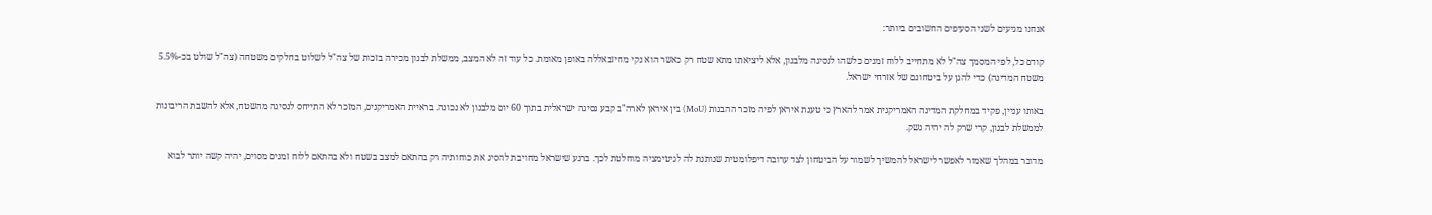אנחנו מגיעים לשני הסעיפים החשובים ביותר:

קודם כל, לפי המסמך צה"ל לא מתחייב ללוח זמנים כלשהו לנסיגה מלבנון, אלא ליציאתו מתא שטח רק כאשר הוא נקי מחיזבאללה באופן מאומת. כל עוד זה לא המצב, ממשלת לבנון מכירה בזכות של צה"ל לשלוט בחלקים משטחה (צה"ל שולט בכ-5.5% משטח המדינה) כדי להגן על ביטחונם של אזרחי ישראל.

באותו עניין, פקיד במחלקת המדינה האמריקנית אמר להארץ כי טענת איראן לפיה מזכר ההבנות (MoU) בין איראן לארה"ב קבע נסיגה ישראלית בתוך 60 יום מלבנון לא נכונה. בראיית האמריקנים, המזכר לא התייחס לנסיגה מהשטח, אלא להשבת הריבונות לממשלת לבנון, קרי שרק לה יהיה נשק.

מדובר במהלך שאמור לאפשר לישראל להמשיך לשמור על הביטחון לצד ערובה דיפלומטית שנותנת לה לגיטימציה מוחלטת לכך. ברגע שישראל מחויבת להסיג את כוחותיה רק בהתאם למצב בשטח ולא בהתאם ללוח זמנים מסוים, יהיה קשה יותר לבוא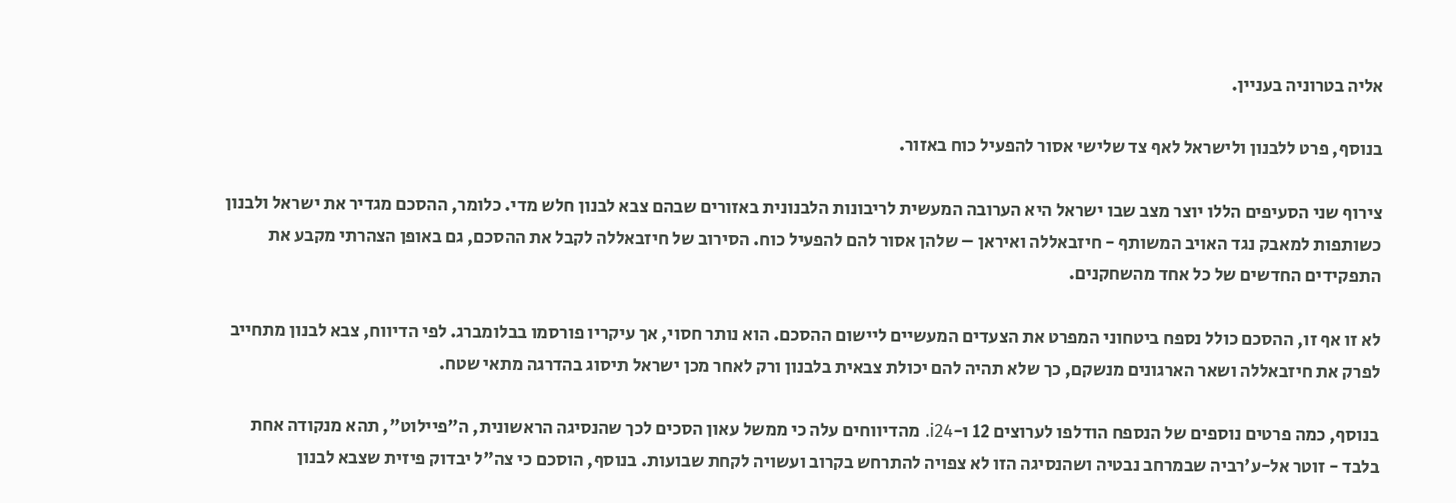אליה בטרוניה בעניין.

בנוסף, פרט ללבנון ולישראל לאף צד שלישי אסור להפעיל כוח באזור.

צירוף שני הסעיפים הללו יוצר מצב שבו ישראל היא הערובה המעשית לריבונות הלבנונית באזורים שבהם צבא לבנון חלש מדי. כלומר, ההסכם מגדיר את ישראל ולבנון כשותפות למאבק נגד האויב המשותף - חיזבאללה ואיראן – שלהן אסור להם להפעיל כוח. הסירוב של חיזבאללה לקבל את ההסכם, גם באופן הצהרתי מקבע את התפקידים החדשים של כל אחד מהשחקנים.

לא זו אף זו, ההסכם כולל נספח ביטחוני המפרט את הצעדים המעשיים ליישום ההסכם. הוא נותר חסוי, אך עיקריו פורסמו בבלומברג. לפי הדיווח, צבא לבנון מתחייב לפרק את חיזבאללה ושאר הארגונים מנשקם, כך שלא תהיה להם יכולת צבאית בלבנון ורק לאחר מכן ישראל תיסוג בהדרגה מתאי שטח.

בנוסף, כמה פרטים נוספים של הנספח הודלפו לערוצים 12 ו-i24. מהדיווחים עלה כי ממשל עאון הסכים לכך שהנסיגה הראשונית, ה"פיילוט", תהא מנקודה אחת בלבד - זוטר אל-ע'רביה שבמרחב נבטיה ושהנסיגה הזו לא צפויה להתרחש בקרוב ועשויה לקחת שבועות. בנוסף, הוסכם כי צה"ל יבדוק פיזית שצבא לבנון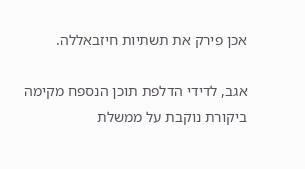אכן פירק את תשתיות חיזבאללה.

אגב, לדידי הדלפת תוכן הנספח מקימה ביקורת נוקבת על ממשלת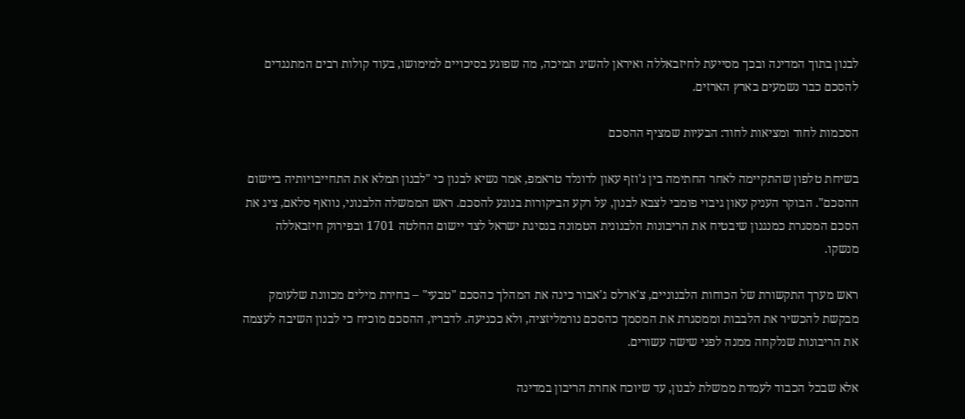לבנון בתוך המדינה ובכך מסייעת לחיזבאללה ואיראן להשיג תמיכה, מה שפוגע בסיכויים למימושו, בעוד קולות רבים המתנגדים להסכם כבר נשמעים בארץ הארזים.

הסכמות לחוד ומציאות לחוד: הבעיות שמציף ההסכם

בשיחת טלפון שהתקיימה לאחר החתימה בין ג'וזף עאון לדונלד טראמפ, אמר נשיא לבנון כי "לבנון תמלא את התחייבויותיה ביישום ההסכם". הבוקר העניק עאון גיבוי פומבי לצבא לבנון, על רקע הביקורות בנוגע להסכם. ראש הממשלה הלבנוני, נוואף סלאם, ציג את הסכם המסגרת כמנגנון שיבטיח את הריבונות הלבנונית הטמונה בנסיגת ישראל לצד יישום החלטה 1701 ובפירוק חיזבאללה מנשקו.

ראש מערך התקשורת של הכוחות הלבנוניים, צ'ארלס ג'אבור כינה את המהלך כהסכם "טבעי" – בחירת מילים מכוונת שלעומק מבקשת להכשיר את הלבבות וממסגרת את המסמך כהסכם נורמליזציה, ולא ככניעה. לדבריו, ההסכם מוכיח כי לבנון השיבה לעצמה את הריבונות שנלקחה ממנה לפני שישה עשורים.

אלא שבכל הכבוד לעמדת ממשלת לבנון, עד שיוכח אחרת הריבון במדינה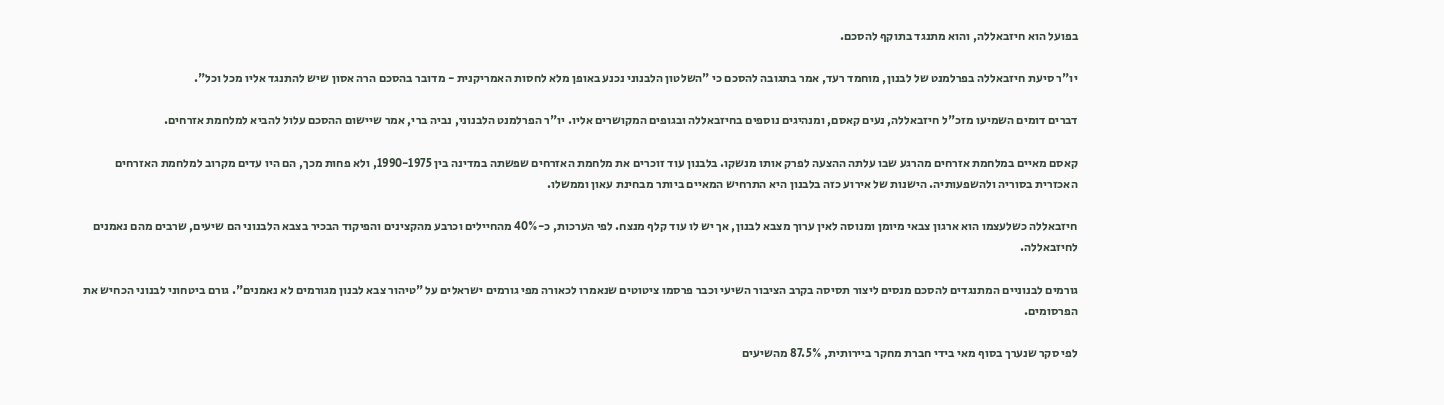בפועל הוא חיזבאללה, והוא מתנגד בתוקף להסכם.

יו"ר סיעת חיזבאללה בפרלמנט של לבנון, מוחמד רעד, אמר בתגובה להסכם כי "השלטון הלבנוני נכנע באופן מלא לחסות האמריקנית - מדובר בהסכם הרה אסון שיש להתנגד אליו מכל וכל".

דברים דומים השמיעו מזכ"ל חיזבאללה, נעים קאסם, ומנהיגים נוספים בחיזבאללה ובגופים המקושרים אליו. יו"ר הפרלמנט הלבנוני, נביה ברי, אמר שיישום ההסכם עלול להביא למלחמת אזרחים.

קאסם מאיים במלחמת אזרחים מהרגע שבו עלתה ההצעה לפרק אותו מנשקו. בלבנון עוד זוכרים את מלחמת האזרחים שפשתה במדינה בין 1990-1975, ולא פחות מכך, הם היו עדים מקרוב למלחמת האזרחים האכזרית בסוריה ולהשפעותיה. הישנות של אירוע כזה בלבנון היא התרחיש המאיים ביותר מבחינת עאון וממשלו.

חיזבאללה כשלעצמו הוא ארגון צבאי מיומן ומנוסה לאין ערוך מצבא לבנון, אך יש לו עוד קלף מנצח. לפי הערכות, כ-40% מהחיילים וכרבע מהקצינים והפיקוד הבכיר בצבא הלבנוני הם שיעים, שרבים מהם נאמנים לחיזבאללה.

גורמים לבנוניים המתנגדים להסכם מנסים ליצור תסיסה בקרב הציבור השיעי וכבר פרסמו ציטוטים שנאמרו לכאורה מפי גורמים ישראלים על "טיהור צבא לבנון מגורמים לא נאמנים". גורם ביטחוני לבנוני הכחיש את הפרסומים.

לפי סקר שנערך בסוף מאי בידי חברת מחקר ביירותית, 87.5% מהשיעים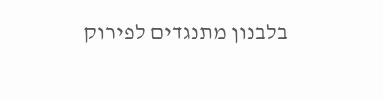בלבנון מתנגדים לפירוק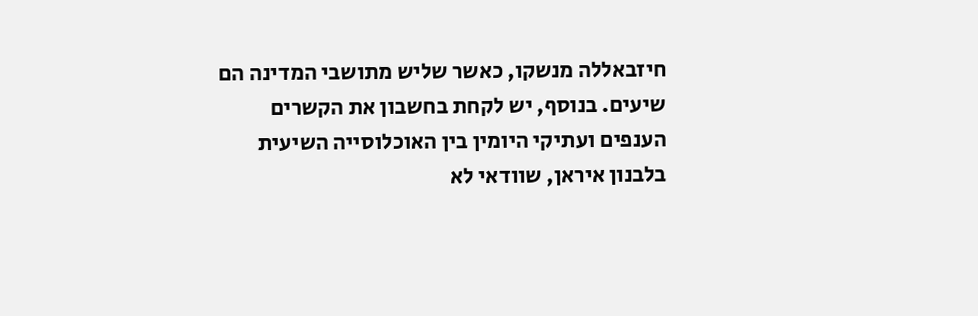חיזבאללה מנשקו, כאשר שליש מתושבי המדינה הם שיעים. בנוסף, יש לקחת בחשבון את הקשרים הענפים ועתיקי היומין בין האוכלוסייה השיעית בלבנון איראן, שוודאי לא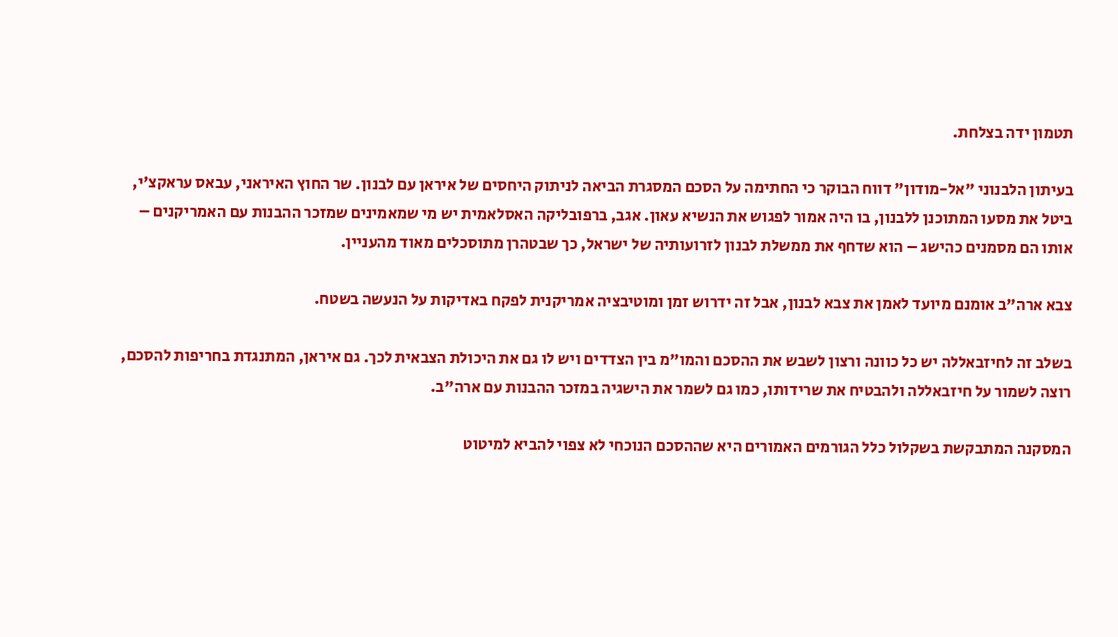תטמון ידה בצלחת.

בעיתון הלבנוני "אל-מודון" דווח הבוקר כי החתימה על הסכם המסגרת הביאה לניתוק היחסים של איראן עם לבנון. שר החוץ האיראני, עבאס עראקצ'י, ביטל את מסעו המתוכנן ללבנון, בו היה אמור לפגוש את הנשיא עאון. אגב, ברפובליקה האסלאמית יש מי שמאמינים שמזכר ההבנות עם האמריקנים – אותו הם מסמנים כהישג – הוא שדחף את ממשלת לבנון לזרועותיה של ישראל, כך שבטהרן מתוסכלים מאוד מהעניין.

צבא ארה"ב אומנם מיועד לאמן את צבא לבנון, אבל זה ידרוש זמן ומוטיבציה אמריקנית לפקח באדיקות על הנעשה בשטח.

בשלב זה לחיזבאללה יש כל כוונה ורצון לשבש את ההסכם והמו"מ בין הצדדים ויש לו גם את היכולת הצבאית לכך. גם איראן, המתנגדת בחריפות להסכם, רוצה לשמור על חיזבאללה ולהבטיח את שרידותו, כמו גם לשמר את הישגיה במזכר ההבנות עם ארה"ב.

המסקנה המתבקשת בשקלול כלל הגורמים האמורים היא שההסכם הנוכחי לא צפוי להביא למיטוט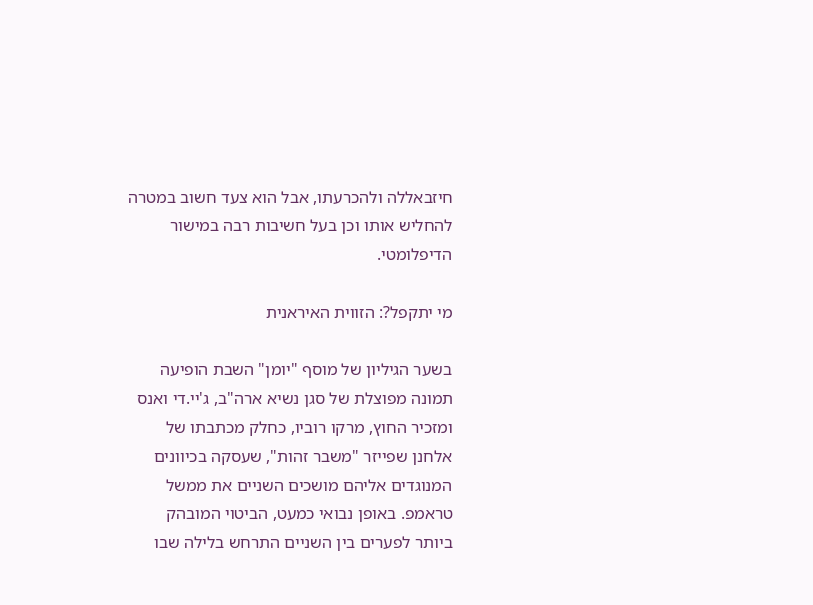חיזבאללה ולהכרעתו, אבל הוא צעד חשוב במטרה להחליש אותו וכן בעל חשיבות רבה במישור הדיפלומטי.

מי יתקפל?: הזווית האיראנית

בשער הגיליון של מוסף "יומן" השבת הופיעה תמונה מפוצלת של סגן נשיא ארה"ב, ג'יי.די ואנס ומזכיר החוץ, מרקו רוביו, כחלק מכתבתו של אלחנן שפייזר "משבר זהות", שעסקה בכיוונים המנוגדים אליהם מושכים השניים את ממשל טראמפ. באופן נבואי כמעט, הביטוי המובהק ביותר לפערים בין השניים התרחש בלילה שבו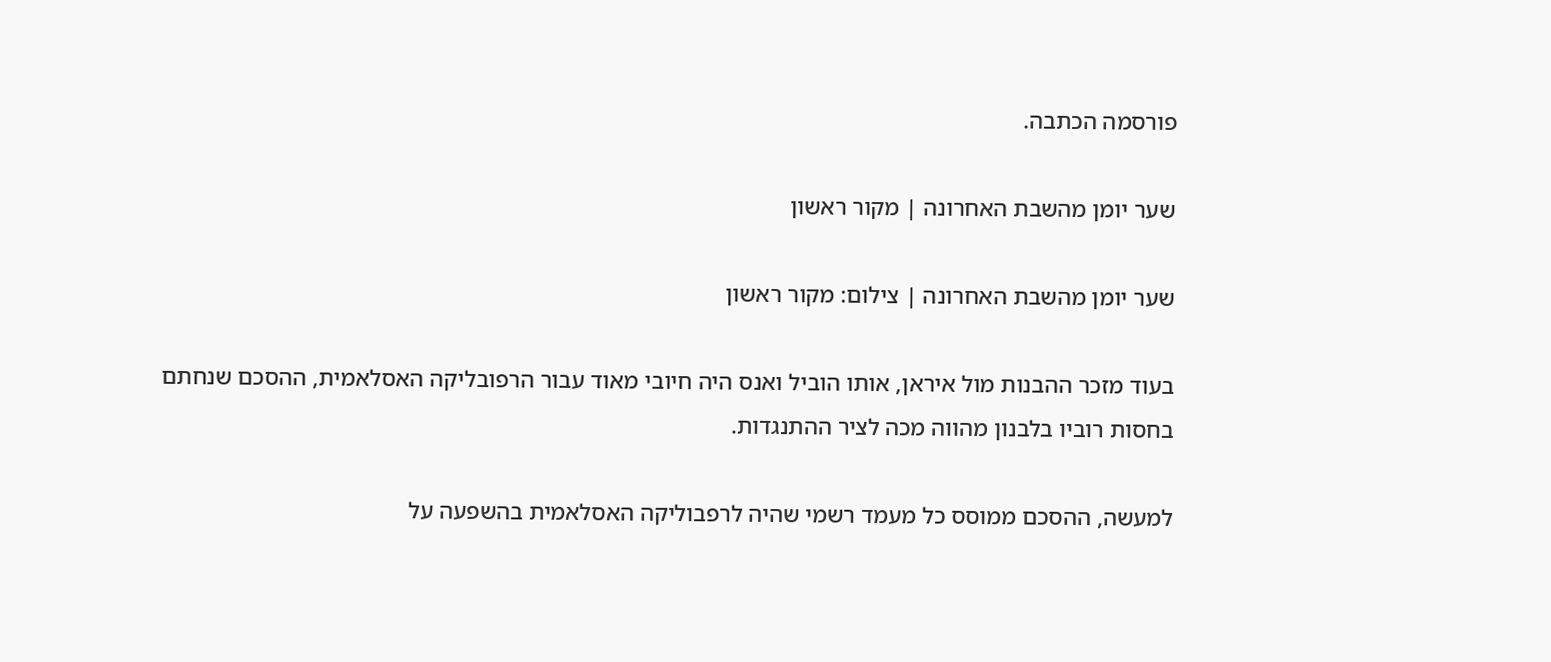פורסמה הכתבה.

שער יומן מהשבת האחרונה | מקור ראשון

שער יומן מהשבת האחרונה | צילום: מקור ראשון

בעוד מזכר ההבנות מול איראן, אותו הוביל ואנס היה חיובי מאוד עבור הרפובליקה האסלאמית, ההסכם שנחתם בחסות רוביו בלבנון מהווה מכה לציר ההתנגדות.

למעשה, ההסכם ממוסס כל מעמד רשמי שהיה לרפבוליקה האסלאמית בהשפעה על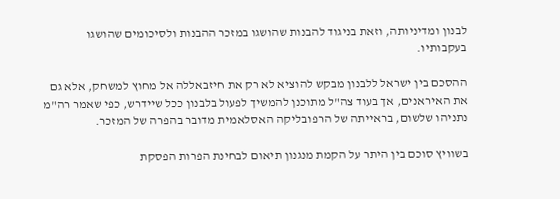לבנון ומדיניותה, וזאת בניגוד להבנות שהושגו במזכר ההבנות ולסיכומים שהושגו בעקבותיו.

ההסכם בין ישראל ללבנון מבקש להוציא לא רק את חיזבאללה אל מחוץ למשחק, אלא גם את האיראנים, אך בעוד צה"ל מתוכנן להמשיך לפעול בלבנון ככל שיידרש, כפי שאמר רה"מ נתניהו שלשום, בראייתה של הרפובליקה האסלאמית מדובר בהפרה של המזכר.

בשוויץ סוכם בין היתר על הקמת מנגנון תיאום לבחינת הפרות הפסקת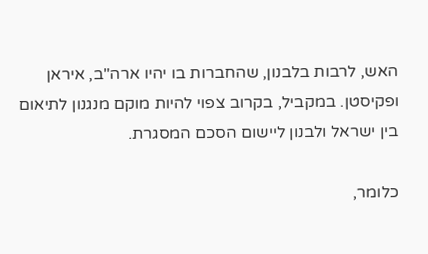האש, לרבות בלבנון, שהחברות בו יהיו ארה"ב, איראן ופקיסטן. במקביל, בקרוב צפוי להיות מוקם מנגנון לתיאום בין ישראל ולבנון ליישום הסכם המסגרת.

כלומר,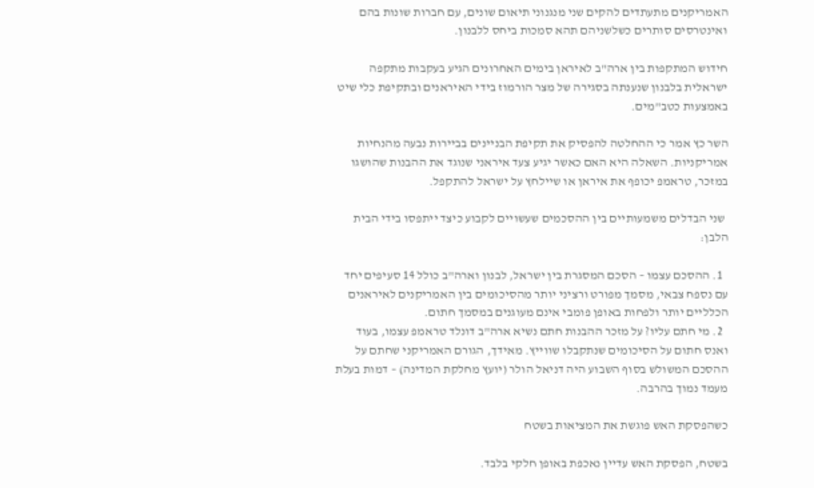האמריקנים מתעתדים להקים שני מנגנוני תיאום שונים, עם חברות שונות בהם ואינטרסים סותרים כשלשניהם תהא סמכות ביחס ללבנון.

חידוש המתקפות בין ארה"ב לאיראן בימים האחרונים הגיע בעקבות מתקפה ישראלית בלבנון שנענתה בסגירה של מצר הורמוז בידי האיראנים ובתקיפת כלי שיט באמצעות כטב"מים.

השר כץ אמר כי ההחלטה להפסיק את תקיפת הבניינים בביירות נבעה מהנחיות אמריקניות. השאלה היא האם כאשר יגיע צעד איראני שנוגד את ההבנות שהושגו במזכר, טראמפ יכופף את איראן או שיילחץ על ישראל להתקפל.

 שני הבדלים משמעותיים בין ההסכמים שעשויים לקבוע כיצד ייתפסו בידי הבית הלבן:

  1. ההסכם עצמו – הסכם המסגרת בין ישראל, לבנון וארה"ב כולל 14 סעיפים יחד עם נספח צבאי, מסמך מפורט ורציני יותר מהסיכומים בין האמריקנים לאיראנים הכלליים יותר ולפחות באופן פומבי אינם מעוגנים במסמך חתום.
  2. מי חתם עליו? על מזכר ההבנות חתם נשיא ארה"ב דונלד טראמפ עצמו, בעוד ואנס חתום על הסיכומים שנתקבלו שווייץ. מאידך, הגורם האמריקני שחתם על ההסכם המשולש בסוף השבוע היה דניאל הולר (יועץ מחלקת המדינה) – דמות בעלת מעמד נמוך בהרבה.

כשהפסקת האש פוגשת את המציאות בשטח

בשטח, הפסקת האש עדיין נאכפת באופן חלקי בלבד.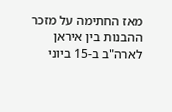מאז החתימה על מזכר ההבנות בין איראן לארה"ב ב-15 ביוני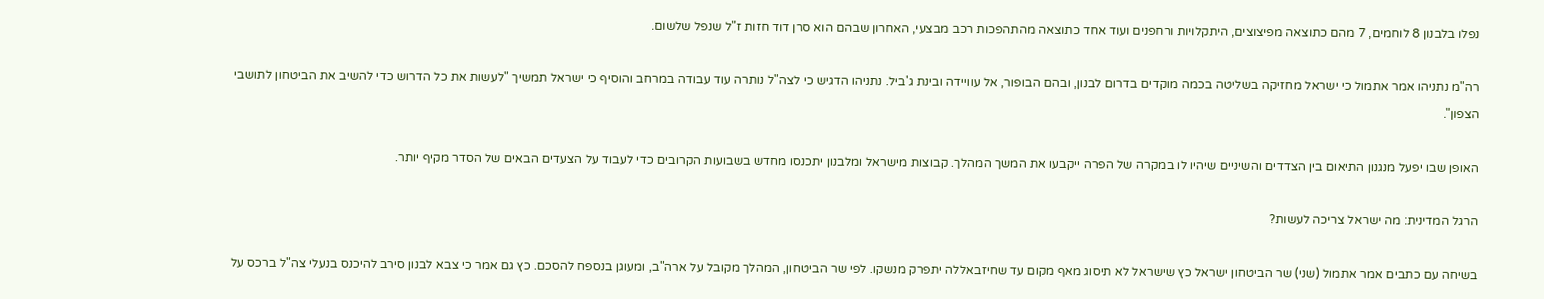נפלו בלבנון 8 לוחמים, 7 מהם כתוצאה מפיצוצים, היתקלויות ורחפנים ועוד אחד כתוצאה מהתהפכות רכב מבצעי, האחרון שבהם הוא סרן דוד חזות ז"ל שנפל שלשום.

רה"מ נתניהו אמר אתמול כי ישראל מחזיקה בשליטה בכמה מוקדים בדרום לבנון, ובהם הבופור, אל עוויידה ובינת ג'ביל. נתניהו הדגיש כי לצה"ל נותרה עוד עבודה במרחב והוסיף כי ישראל תמשיך "לעשות את כל הדרוש כדי להשיב את הביטחון לתושבי הצפון".

האופן שבו יפעל מנגנון התיאום בין הצדדים והשיניים שיהיו לו במקרה של הפרה ייקבעו את המשך המהלך. קבוצות מישראל ומלבנון יתכנסו מחדש בשבועות הקרובים כדי לעבוד על הצעדים הבאים של הסדר מקיף יותר.

הרגל המדינית: מה ישראל צריכה לעשות?

בשיחה עם כתבים אמר אתמול (שני) שר הביטחון ישראל כץ שישראל לא תיסוג מאף מקום עד שחיזבאללה יתפרק מנשקו. לפי שר הביטחון, המהלך מקובל על ארה"ב, ומעוגן בנספח להסכם. כץ גם אמר כי צבא לבנון סירב להיכנס בנעלי צה"ל ברכס על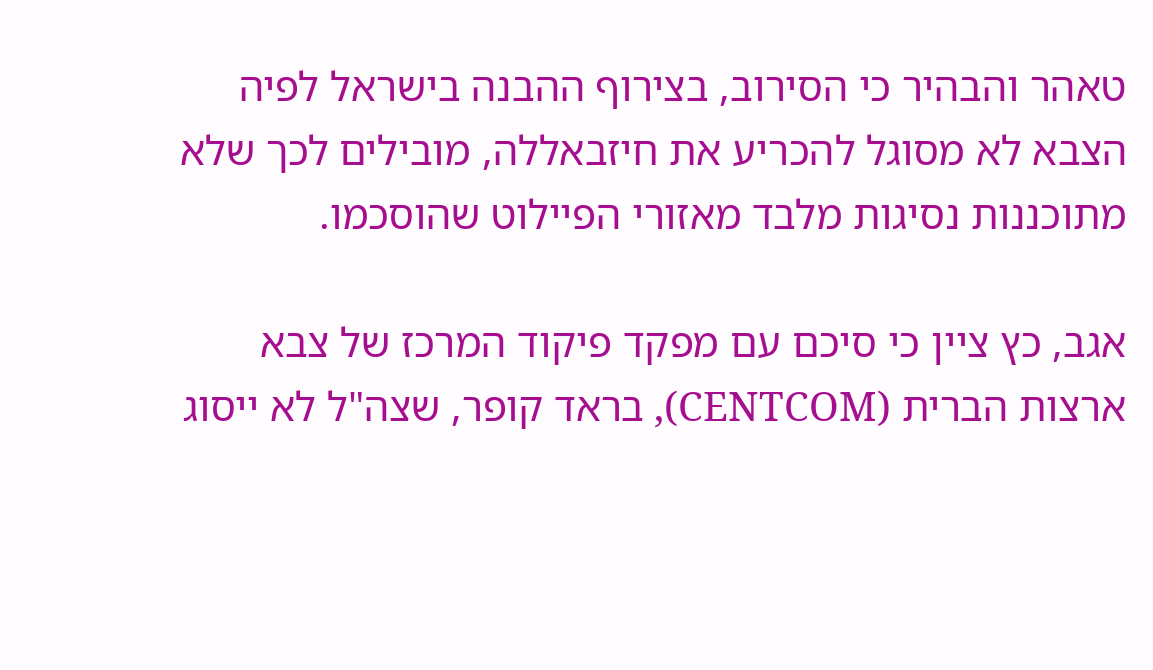טאהר והבהיר כי הסירוב, בצירוף ההבנה בישראל לפיה הצבא לא מסוגל להכריע את חיזבאללה, מובילים לכך שלא מתוכננות נסיגות מלבד מאזורי הפיילוט שהוסכמו.

אגב, כץ ציין כי סיכם עם מפקד פיקוד המרכז של צבא ארצות הברית (CENTCOM), בראד קופר, שצה"ל לא ייסוג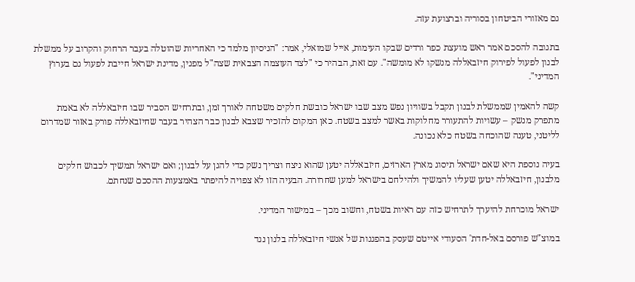גם מאזורי הביטחון בסוריה וברצועת עזה.

בתגובה להסכם אמר ראש מועצת כפר ורדים שבקו העימות, אייל שמואלי, אמר: "הניסיון מלמד כי האחריות שהוטלה בעבר הרחוק והקרוב על ממשלת לבנון לפעול לפירוק חיזבאללה מנשקו לא מומשה". עם זאת, הבהיר כי "לצד העוצמה הצבאית שצה"ל מפגין, מדינת ישראל חייבת לפעול גם בערוץ המדיני".

קשה להאמין שממשלת לבנון תקבל בשוויון נפש מצב שבו ישראל כובשת חלקים משטחה לאורך זמן, ובתרחיש הסביר שבו חיזבאללה לא באמת מתפרק מנשק – עשויות להתעורר מחלוקות באשר למצב בשטח. כאן המקום להזכיר שצבא לבנון כבר הצהיר בעבר שחיזבאללה פורק באזור שמדרום לליטני, טענה שהוכחה בשטח כלא נכונה.

בעיה נוספת היא שאם ישראל תיסוג מארץ הארזים, חיזבאללה יטען שהוא ניצח וצריך נשק כדי להגן על לבנון; ואם ישראל תמשיך לכבוש חלקים מלבנון, חיזבאללה יטען שעליו להמשיך ולהילחם בישראל למען שחרורה. הבעיה הזו לא צפויה להיפתר באמצעות ההסכם שנחתם.

ישראל מוכרחת להיערך לתרחיש כזה עם ראיות בשטח, וחשוב מכך – במישור המדיני.

במוצ"ש פורסם באל-חדת' הסעודי אייטם שעסק בהפגנות של אנשי חיזבאללה בלנון נגד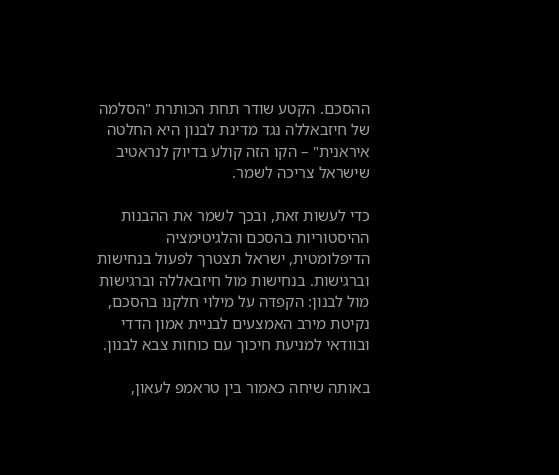ההסכם. הקטע שודר תחת הכותרת "הסלמה של חיזבאללה נגד מדינת לבנון היא החלטה איראנית" – הקו הזה קולע בדיוק לנראטיב שישראל צריכה לשמר.

כדי לעשות זאת, ובכך לשמר את ההבנות ההיסטוריות בהסכם והלגיטימציה הדיפלומטית, ישראל תצטרך לפעול בנחישות וברגישות. בנחישות מול חיזבאללה וברגישות מול לבנון: הקפדה על מילוי חלקנו בהסכם, נקיטת מירב האמצעים לבניית אמון הדדי ובוודאי למניעת חיכוך עם כוחות צבא לבנון.

באותה שיחה כאמור בין טראמפ לעאון,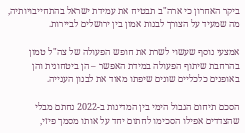ביקר האחרון כי ארה"ב תבטיח את עמידת ישראל בהתחייבויותיה, מה שמעיד על הצורך לבנות אמון בין ירושלים לביירות.

אמצעי נוסף שעשוי לשרת את חופש הפעולה של צה"ל טמון בהרחבת שיתוף הפעולה במידת האפשר – הן ביטחונית והן באופנים כלכליים שונים שיפתו מאוד את לבנון הענייה.

הסכם תיחום הגבול הימי בין המדינות ב-2022 נחתם מבלי שהצדדים אפילו הסכימו לחתום יחד על אותו מסמך פיזי,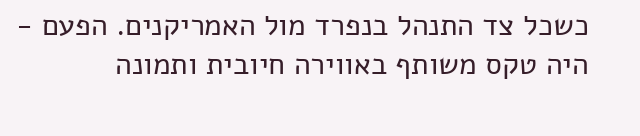כשכל צד התנהל בנפרד מול האמריקנים. הפעם - היה טקס משותף באווירה חיובית ותמונה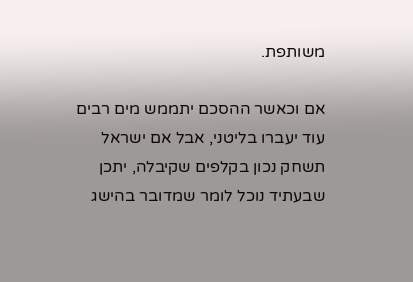משותפת.

אם וכאשר ההסכם יתממש מים רבים עוד יעברו בליטני, אבל אם ישראל תשחק נכון בקלפים שקיבלה, יתכן שבעתיד נוכל לומר שמדובר בהישג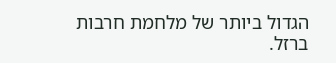הגדול ביותר של מלחמת חרבות ברזל.